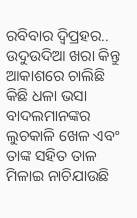ରବିବାର ଦ୍ୱିପ୍ରହର.. ଉଦୁଉଦିଆ ଖରା କିନ୍ତୁ ଆକାଶରେ ଚାଲିଛି କିଛି ଧଳା ଭସା ବାଦଲମାନଙ୍କର ଲୁଚକାଳି ଖେଳ ଏବଂ ତାଙ୍କ ସହିତ ତାଳ ମିଳାଇ ନାଚିଯାଉଛି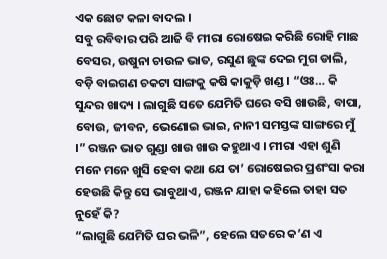ଏକ ଛୋଟ କଳା ବାଦଲ ।
ସବୁ ରବିବାର ପରି ଆଜି ବି ମୀରା ରୋଷେଇ କରିଛି ରୋହି ମାଛ ବେସର, ଉଷୁନା ଚାଉଳ ଭାତ, ରସୁଣ ଛୁଙ୍କ ଦେଇ ମୁଗ ଡାଲି, ବଡ଼ି ବାଇଗଣ ଚକଟା ସାଙ୍ଗକୁ କଷି କାକୁଡ଼ି ଖଣ୍ଡ । “ଓଃ… କି ସୁନ୍ଦର ଖାଦ୍ୟ । ଲାଗୁଛି ସତେ ଯେମିତି ଘରେ ବସି ଖାଉଛି, ବାପା, ବୋଉ, ଜୀବନ, ଭେଣୋଇ ଭାଇ, ନାନୀ ସମସ୍ତଙ୍କ ସାଙ୍ଗରେ ମୁଁ ।” ରଞ୍ଜନ ଭାତ ଗୁଣ୍ଡା ଖାଉ ଖାଉ କହୁଥାଏ । ମୀରା ଏହା ଶୁଣି ମନେ ମନେ ଖୁସି ହେବା କଥା ଯେ ତା’ ରୋଷେଇର ପ୍ରଶଂସା କରା ହେଉଛି କିନ୍ତୁ ସେ ଭାବୁଥାଏ, ରଞ୍ଜନ ଯାହା କହିଲେ ତାହା ସତ ନୁହେଁ କି?
“ଲାଗୁଛି ଯେମିତି ଘର ଭଳି”, ହେଲେ ସତରେ କ’ଣ ଏ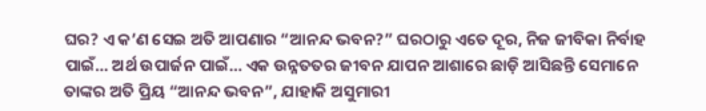ଘର? ଏ କ’ଣ ସେଇ ଅତି ଆପଣାର “ଆନନ୍ଦ ଭବନ?” ଘରଠାରୁ ଏତେ ଦୂର, ନିଜ ଜୀବିକା ନିର୍ବାହ ପାଇଁ… ଅର୍ଥ ଉପାର୍ଜନ ପାଇଁ… ଏକ ଉନ୍ନତତର ଜୀବନ ଯାପନ ଆଶାରେ ଛାଡ଼ି ଆସିଛନ୍ତି ସେମାନେ ତାଙ୍କର ଅତି ପ୍ରିୟ “ଆନନ୍ଦ ଭବନ”, ଯାହାକି ଅସୁମାରୀ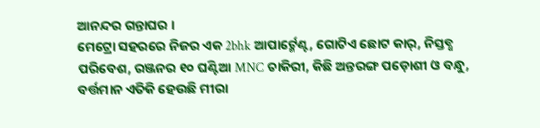ଆନନ୍ଦର ଗନ୍ତାଘର ।
ମେଟ୍ରୋ ସହରରେ ନିଜର ଏକ 2bhk ଆପାର୍ଟ୍ମେଣ୍ଟ, ଗୋଟିଏ ଛୋଟ କାର୍, ନିସ୍ତବ୍ଧ ପରିବେଶ, ରଞ୍ଜନର ୧୦ ଘଣ୍ଟିଆ MNC ଚାକିରୀ, କିଛି ଅନ୍ତରଙ୍ଗ ପଡ଼ୋଶୀ ଓ ବନ୍ଧୁ, ବର୍ତ୍ତମାନ ଏତିକି ହେଉଛି ମୀରା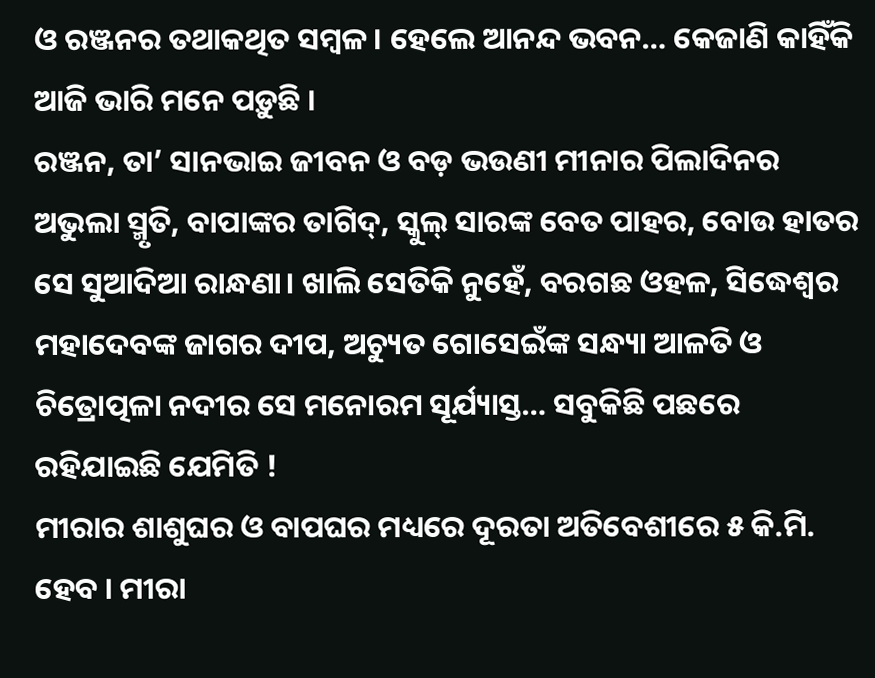ଓ ରଞ୍ଜନର ତଥାକଥିତ ସମ୍ବଳ। ହେଲେ ଆନନ୍ଦ ଭବନ… କେଜାଣି କାହିଁକି ଆଜି ଭାରି ମନେ ପଡ଼ୁଛି ।
ରଞ୍ଜନ, ତା’ ସାନଭାଇ ଜୀବନ ଓ ବଡ଼ ଭଉଣୀ ମୀନାର ପିଲାଦିନର ଅଭୁଲା ସ୍ମୃତି, ବାପାଙ୍କର ତାଗିଦ୍, ସ୍କୁଲ୍ ସାରଙ୍କ ବେତ ପାହର, ବୋଉ ହାତର ସେ ସୁଆଦିଆ ରାନ୍ଧଣା। ଖାଲି ସେତିକି ନୁହେଁ, ବରଗଛ ଓହଳ, ସିଦ୍ଧେଶ୍ୱର ମହାଦେବଙ୍କ ଜାଗର ଦୀପ, ଅଚ୍ୟୁତ ଗୋସେଇଁଙ୍କ ସନ୍ଧ୍ୟା ଆଳତି ଓ ଚିତ୍ରୋତ୍ପଳା ନଦୀର ସେ ମନୋରମ ସୂର୍ଯ୍ୟାସ୍ତ… ସବୁକିଛି ପଛରେ ରହିଯାଇଛି ଯେମିତି !
ମୀରାର ଶାଶୁଘର ଓ ବାପଘର ମଧ୍ୟରେ ଦୂରତା ଅତିବେଶୀରେ ୫ କି.ମି. ହେବ । ମୀରା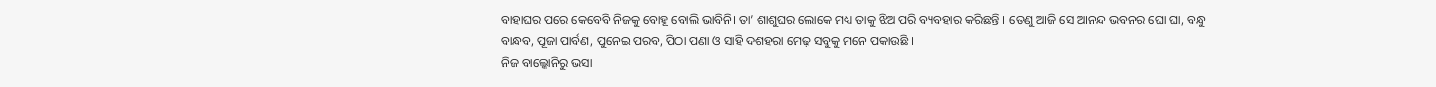ବାହାଘର ପରେ କେବେବି ନିଜକୁ ବୋହୂ ବୋଲି ଭାବିନି। ତା’ ଶାଶୁଘର ଲୋକେ ମଧ୍ୟ ତାକୁ ଝିଅ ପରି ବ୍ୟବହାର କରିଛନ୍ତି । ତେଣୁ ଆଜି ସେ ଆନନ୍ଦ ଭବନର ଘୋ ଘା, ବନ୍ଧୁ ବାନ୍ଧବ, ପୂଜା ପାର୍ବଣ, ପୁନେଇ ପରବ, ପିଠା ପଣା ଓ ସାହି ଦଶହରା ମେଢ଼ ସବୁକୁ ମନେ ପକାଉଛି ।
ନିଜ ବାଲ୍କୋନିରୁ ଭସା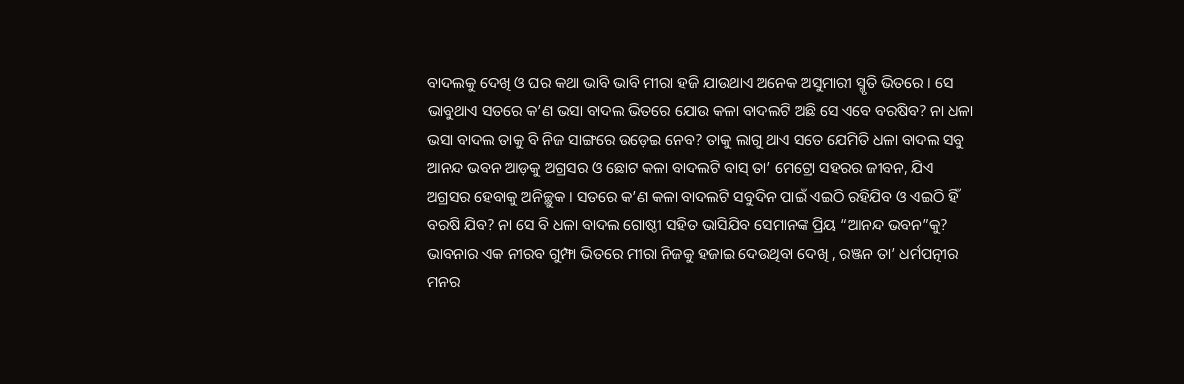ବାଦଲକୁ ଦେଖି ଓ ଘର କଥା ଭାବି ଭାବି ମୀରା ହଜି ଯାଉଥାଏ ଅନେକ ଅସୁମାରୀ ସ୍ମୃତି ଭିତରେ । ସେ ଭାବୁଥାଏ ସତରେ କ’ଣ ଭସା ବାଦଲ ଭିତରେ ଯୋଉ କଳା ବାଦଲଟି ଅଛି ସେ ଏବେ ବରଷିବ? ନା ଧଳା ଭସା ବାଦଲ ତାକୁ ବି ନିଜ ସାଙ୍ଗରେ ଉଡ଼େଇ ନେବ? ତାକୁ ଲାଗୁ ଥାଏ ସତେ ଯେମିତି ଧଳା ବାଦଲ ସବୁ ଆନନ୍ଦ ଭବନ ଆଡ଼କୁ ଅଗ୍ରସର ଓ ଛୋଟ କଳା ବାଦଲଟି ବାସ୍ ତା’ ମେଟ୍ରୋ ସହରର ଜୀବନ, ଯିଏ ଅଗ୍ରସର ହେବାକୁ ଅନିଚ୍ଛୁକ । ସତରେ କ’ଣ କଳା ବାଦଲଟି ସବୁଦିନ ପାଇଁ ଏଇଠି ରହିଯିବ ଓ ଏଇଠି ହିଁ ବରଷି ଯିବ? ନା ସେ ବି ଧଳା ବାଦଲ ଗୋଷ୍ଠୀ ସହିତ ଭାସିଯିବ ସେମାନଙ୍କ ପ୍ରିୟ “ଆନନ୍ଦ ଭବନ”କୁ?
ଭାବନାର ଏକ ନୀରବ ଗୁମ୍ଫା ଭିତରେ ମୀରା ନିଜକୁ ହଜାଇ ଦେଉଥିବା ଦେଖି , ରଞ୍ଜନ ତା’ ଧର୍ମପତ୍ନୀର ମନର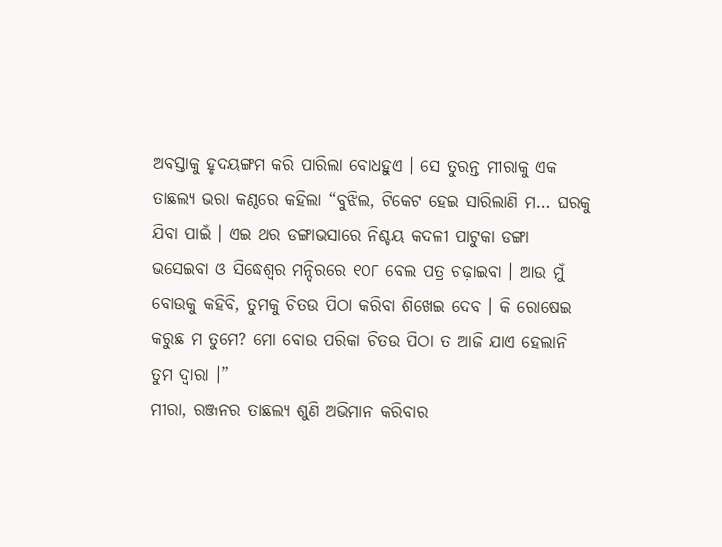ଅବସ୍ତାକୁ ହୃଦୟଙ୍ଗମ କରି ପାରିଲା ବୋଧହୁଏ । ସେ ତୁରନ୍ତ ମୀରାକୁ ଏକ ତାଛଲ୍ୟ ଭରା କଣ୍ଠରେ କହିଲା “ବୁଝିଲ, ଟିକେଟ ହେଇ ସାରିଲାଣି ମ… ଘରକୁ ଯିବା ପାଇଁ । ଏଇ ଥର ଡଙ୍ଗାଭସାରେ ନିଶ୍ଚୟ କଦଳୀ ପାଟୁକା ଡଙ୍ଗା ଭସେଇବା ଓ ସିଦ୍ଧେଶ୍ୱର ମନ୍ଦିରରେ ୧୦୮ ବେଲ ପତ୍ର ଚଢ଼ାଇବା । ଆଉ ମୁଁ ବୋଉକୁ କହିବି, ତୁମକୁ ଚିତଉ ପିଠା କରିବା ଶିଖେଇ ଦେବ । କି ରୋଷେଇ କରୁଛ ମ ତୁମେ? ମୋ ବୋଉ ପରିକା ଚିତଉ ପିଠା ତ ଆଜି ଯାଏ ହେଲାନି ତୁମ ଦ୍ଵାରା ।”
ମୀରା, ରଞ୍ଜନର ତାଛଲ୍ୟ ଶୁଣି ଅଭିମାନ କରିବାର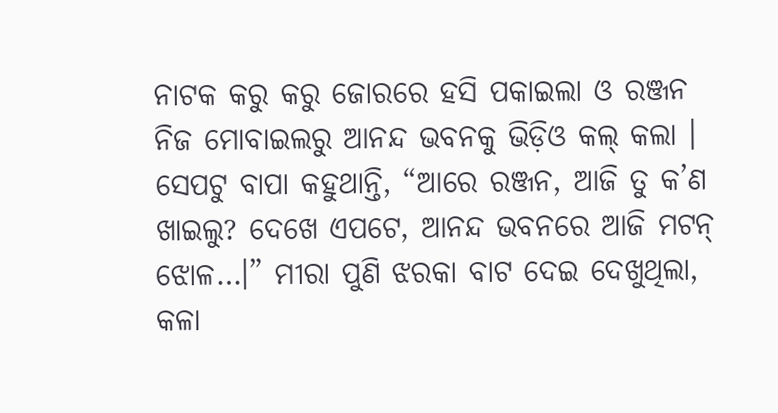ନାଟକ କରୁ କରୁ ଜୋରରେ ହସି ପକାଇଲା ଓ ରଞ୍ଜନ ନିଜ ମୋବାଇଲରୁ ଆନନ୍ଦ ଭବନକୁ ଭିଡ଼ିଓ କଲ୍ କଲା । ସେପଟୁ ବାପା କହୁଥାନ୍ତି, “ଆରେ ରଞ୍ଜନ, ଆଜି ତୁ କ’ଣ ଖାଇଲୁ? ଦେଖେ ଏପଟେ, ଆନନ୍ଦ ଭବନରେ ଆଜି ମଟନ୍ ଝୋଳ…।” ମୀରା ପୁଣି ଝରକା ବାଟ ଦେଇ ଦେଖୁଥିଲା, କଳା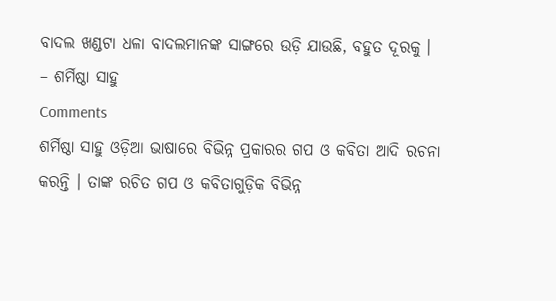ବାଦଲ ଖଣ୍ଡଟା ଧଳା ବାଦଲମାନଙ୍କ ସାଙ୍ଗରେ ଉଡ଼ି ଯାଉଛି, ବହୁତ ଦୂରକୁ ।
– ଶର୍ମିଷ୍ଠା ସାହୁ
Comments
ଶର୍ମିଷ୍ଠା ସାହୁ ଓଡ଼ିଆ ଭାଷାରେ ବିଭିନ୍ନ ପ୍ରକାରର ଗପ ଓ କବିତା ଆଦି ରଚନା କରନ୍ତି । ତାଙ୍କ ରଚିତ ଗପ ଓ କବିତାଗୁଡ଼ିକ ବିଭିନ୍ନ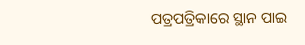ପତ୍ରପତ୍ରିକାରେ ସ୍ଥାନ ପାଇ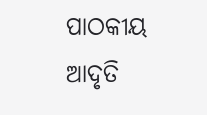ପାଠକୀୟ ଆଦୃତି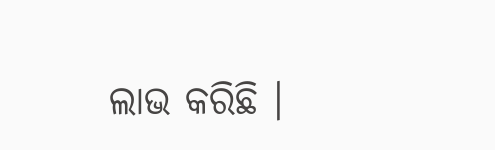ଲାଭ କରିଛି ।